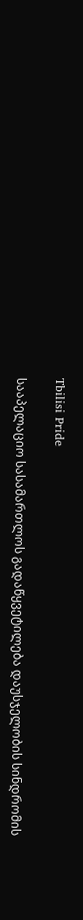Tbilisi Pride

სააპელაციო სასამართლოს გადაწყვეტილება დაუსჯელობის სინდრომის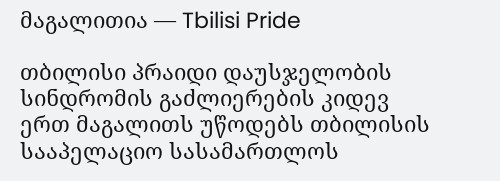მაგალითია — Tbilisi Pride

თბილისი პრაიდი დაუსჯელობის სინდრომის გაძლიერების კიდევ ერთ მაგალითს უწოდებს თბილისის სააპელაციო სასამართლოს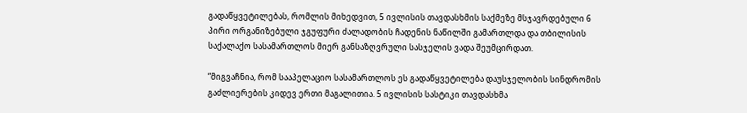გადაწყვეტილებას, რომლის მიხედვით, 5 ივლისის თავდასხმის საქმეზე მსჯავრდებული 6 პირი ორგანიზებული ჯგუფური ძალადობის ჩადენის ნაწილში გამართლდა და თბილისის საქალაქო სასამართლოს მიერ განსაზღვრული სასჯელის ვადა შეუმცირდათ.

“მიგვაჩნია, რომ სააპელაციო სასამართლოს ეს გადაწყვეტილება დაუსჯელობის სინდრომის გაძლიერების კიდევ ერთი მაგალითია. 5 ივლისის სასტიკი თავდასხმა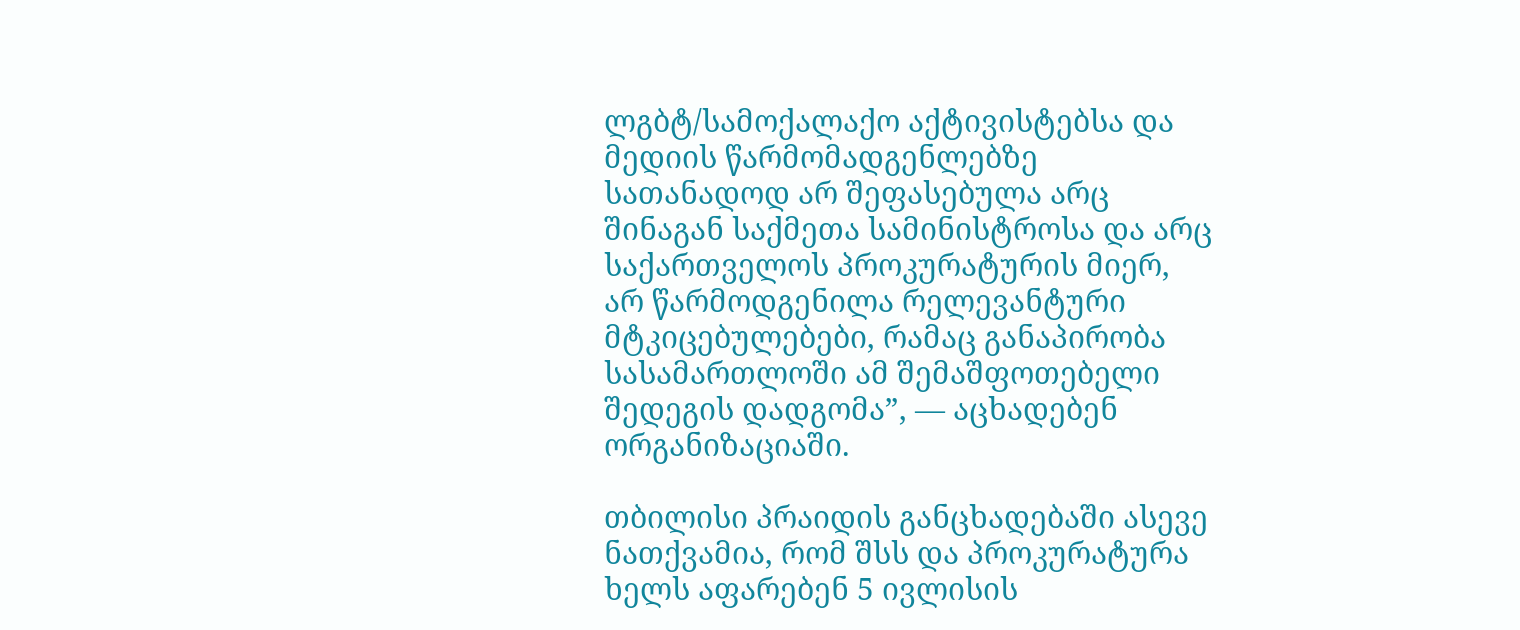ლგბტ/სამოქალაქო აქტივისტებსა და მედიის წარმომადგენლებზე სათანადოდ არ შეფასებულა არც შინაგან საქმეთა სამინისტროსა და არც საქართველოს პროკურატურის მიერ, არ წარმოდგენილა რელევანტური მტკიცებულებები, რამაც განაპირობა სასამართლოში ამ შემაშფოთებელი შედეგის დადგომა”, — აცხადებენ ორგანიზაციაში.

თბილისი პრაიდის განცხადებაში ასევე ნათქვამია, რომ შსს და პროკურატურა ხელს აფარებენ 5 ივლისის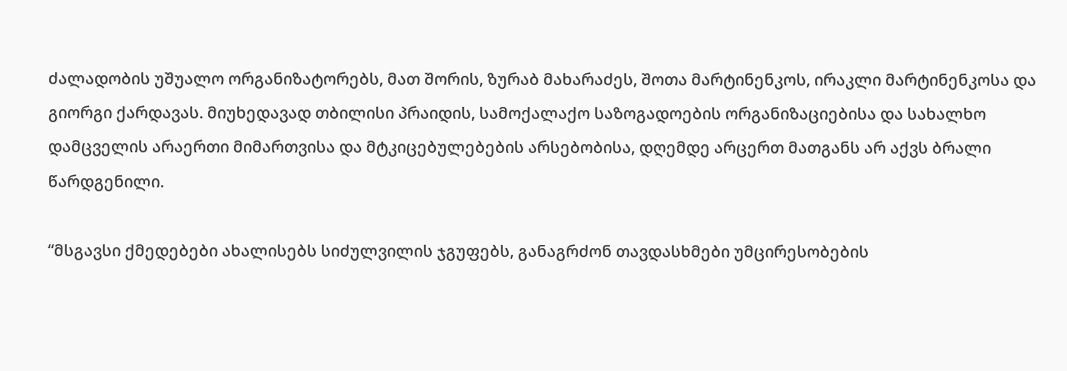ძალადობის უშუალო ორგანიზატორებს, მათ შორის, ზურაბ მახარაძეს, შოთა მარტინენკოს, ირაკლი მარტინენკოსა და გიორგი ქარდავას. მიუხედავად თბილისი პრაიდის, სამოქალაქო საზოგადოების ორგანიზაციებისა და სახალხო დამცველის არაერთი მიმართვისა და მტკიცებულებების არსებობისა, დღემდე არცერთ მათგანს არ აქვს ბრალი წარდგენილი.

“მსგავსი ქმედებები ახალისებს სიძულვილის ჯგუფებს, განაგრძონ თავდასხმები უმცირესობების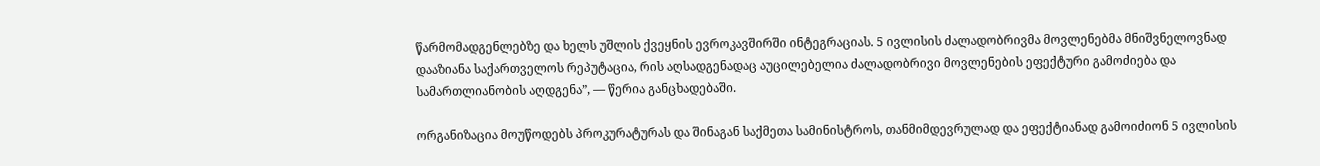წარმომადგენლებზე და ხელს უშლის ქვეყნის ევროკავშირში ინტეგრაციას. 5 ივლისის ძალადობრივმა მოვლენებმა მნიშვნელოვნად დააზიანა საქართველოს რეპუტაცია, რის აღსადგენადაც აუცილებელია ძალადობრივი მოვლენების ეფექტური გამოძიება და სამართლიანობის აღდგენა”, — წერია განცხადებაში.

ორგანიზაცია მოუწოდებს პროკურატურას და შინაგან საქმეთა სამინისტროს, თანმიმდევრულად და ეფექტიანად გამოიძიონ 5 ივლისის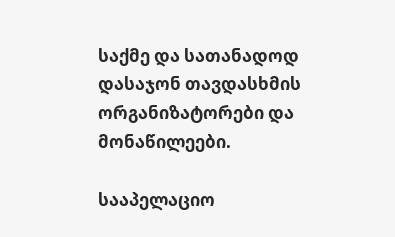საქმე და სათანადოდ დასაჯონ თავდასხმის ორგანიზატორები და მონაწილეები.

სააპელაციო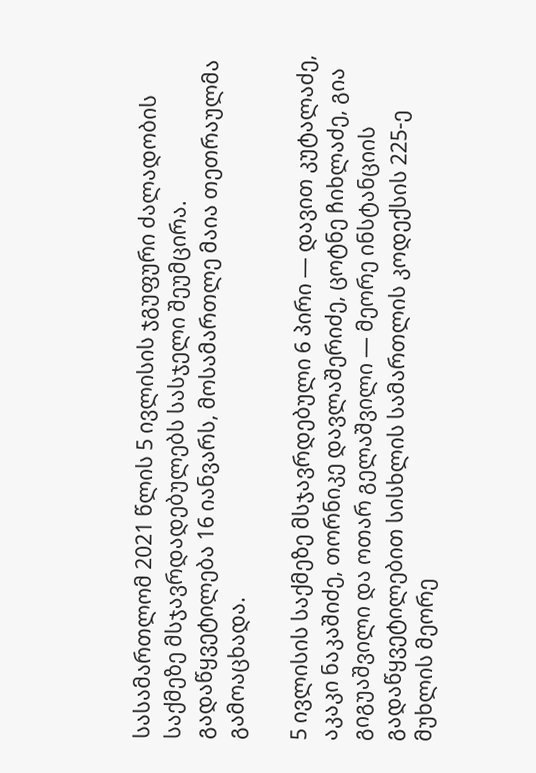სასამართლომ 2021 წლის 5 ივლისის ჯგუფური ძალადობის საქმეზე მსჯავრდადებულებს სასჯელი შეუმცირა. გადაწყვეტილება 16 იანვარს, მოსამართლე მაია თეთრაულმა გამოაცხადა.

5 ივლისის საქმეზე მსჯავრდებული 6 პირი — დავით კუტალაძე, აკაკი ნაკაშიძე, თორნიკე დავლაშერიძე, ცოტნე ჩიხლაძე, გია გიგუაშვილი და ოთარ გელაშვილი — მეორე ინსტანციის გადაწყვეტილებით სისხლის სამართლის კოდექსის 225-ე მუხლის მეორე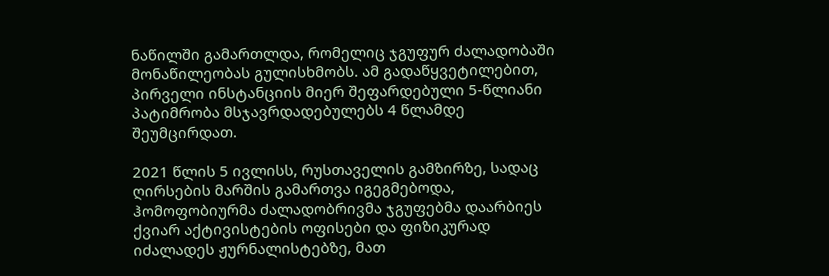ნაწილში გამართლდა, რომელიც ჯგუფურ ძალადობაში მონაწილეობას გულისხმობს. ამ გადაწყვეტილებით, პირველი ინსტანციის მიერ შეფარდებული 5-წლიანი პატიმრობა მსჯავრდადებულებს 4 წლამდე შეუმცირდათ.

2021 წლის 5 ივლისს, რუსთაველის გამზირზე, სადაც ღირსების მარშის გამართვა იგეგმებოდა, ჰომოფობიურმა ძალადობრივმა ჯგუფებმა დაარბიეს ქვიარ აქტივისტების ოფისები და ფიზიკურად იძალადეს ჟურნალისტებზე, მათ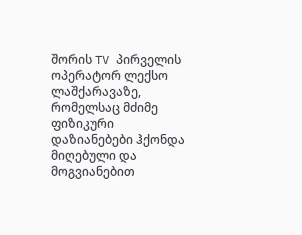შორის TV პირველის ოპერატორ ლექსო ლაშქარავაზე, რომელსაც მძიმე ფიზიკური დაზიანებები ჰქონდა მიღებული და მოგვიანებით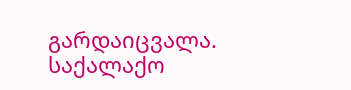გარდაიცვალა. საქალაქო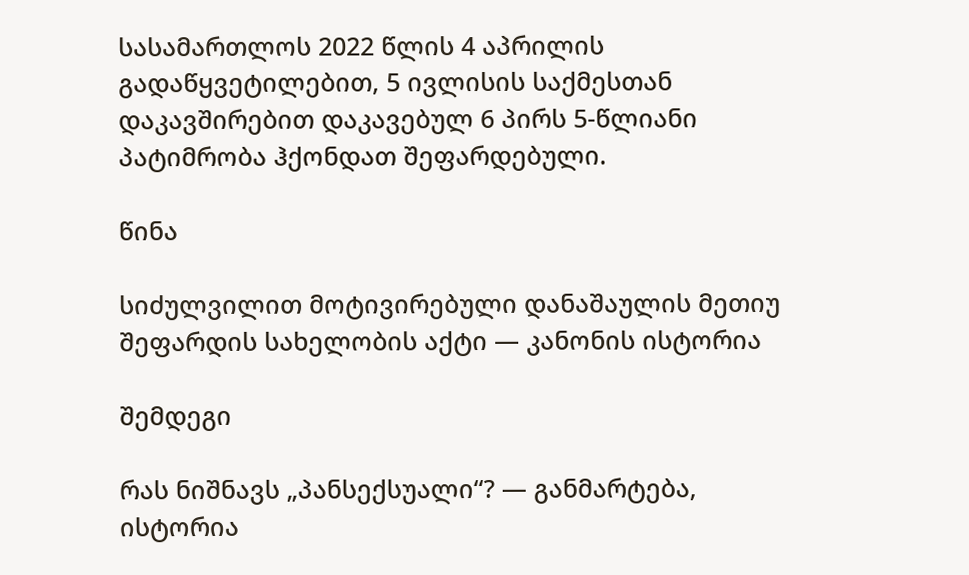სასამართლოს 2022 წლის 4 აპრილის გადაწყვეტილებით, 5 ივლისის საქმესთან დაკავშირებით დაკავებულ 6 პირს 5-წლიანი პატიმრობა ჰქონდათ შეფარდებული.

წინა

სიძულვილით მოტივირებული დანაშაულის მეთიუ შეფარდის სახელობის აქტი — კანონის ისტორია

შემდეგი

რას ნიშნავს „პანსექსუალი“? — განმარტება, ისტორია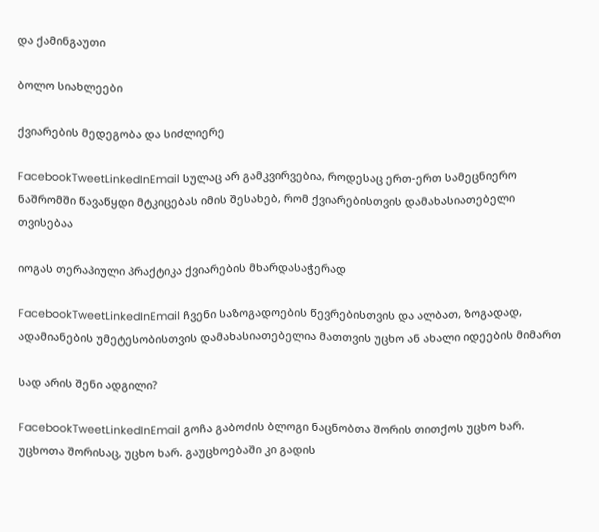და ქამინგაუთი

ბოლო სიახლეები

ქვიარების მედეგობა და სიძლიერე

FacebookTweetLinkedInEmail სულაც არ გამკვირვებია, როდესაც ერთ-ერთ სამეცნიერო ნაშრომში წავაწყდი მტკიცებას იმის შესახებ, რომ ქვიარებისთვის დამახასიათებელი თვისებაა

იოგას თერაპიული პრაქტიკა ქვიარების მხარდასაჭერად

FacebookTweetLinkedInEmail ჩვენი საზოგადოების წევრებისთვის და ალბათ, ზოგადად, ადამიანების უმეტესობისთვის დამახასიათებელია მათთვის უცხო ან ახალი იდეების მიმართ

სად არის შენი ადგილი?

FacebookTweetLinkedInEmail გოჩა გაბოძის ბლოგი ნაცნობთა შორის თითქოს უცხო ხარ. უცხოთა შორისაც, უცხო ხარ. გაუცხოებაში კი გადის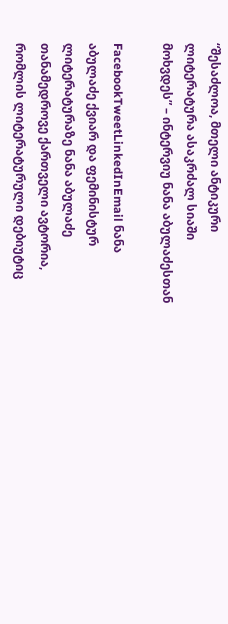“შესაძლოა, მთელი ანტიკური ლიტერატურა ასაკრძალ სიაში მოხვდეს” – ინტერვიუ ნანა აბულაძესთან

FacebookTweetLinkedInEmail ნანა აბულაძე ქვიარ და ფემინისტურ ლიტერატურაზე ნანა აბულაძე თანამედროვე ქართველი ავტორია, რომლის ლიტერატურული დებიუტიც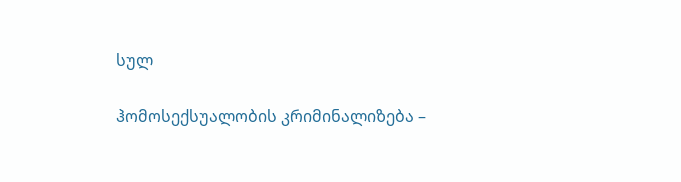სულ

ჰომოსექსუალობის კრიმინალიზება –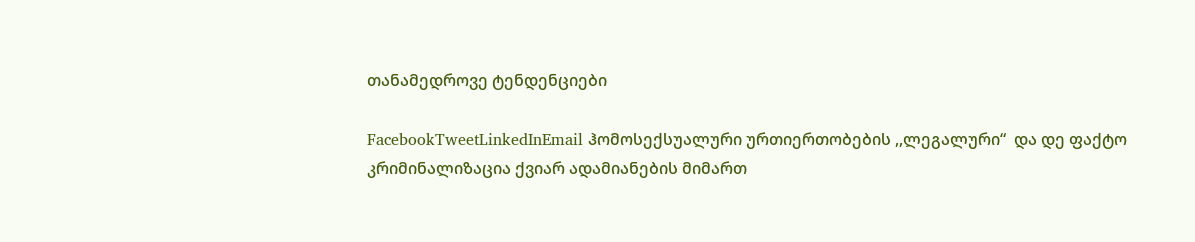თანამედროვე ტენდენციები

FacebookTweetLinkedInEmail ჰომოსექსუალური ურთიერთობების ,,ლეგალური“  და დე ფაქტო კრიმინალიზაცია ქვიარ ადამიანების მიმართ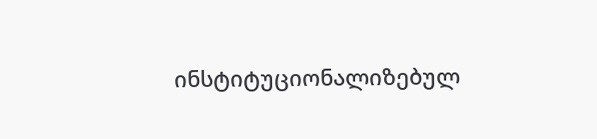ინსტიტუციონალიზებულ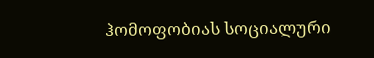ჰომოფობიას სოციალური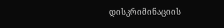დისკრიმინაციის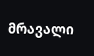მრავალი